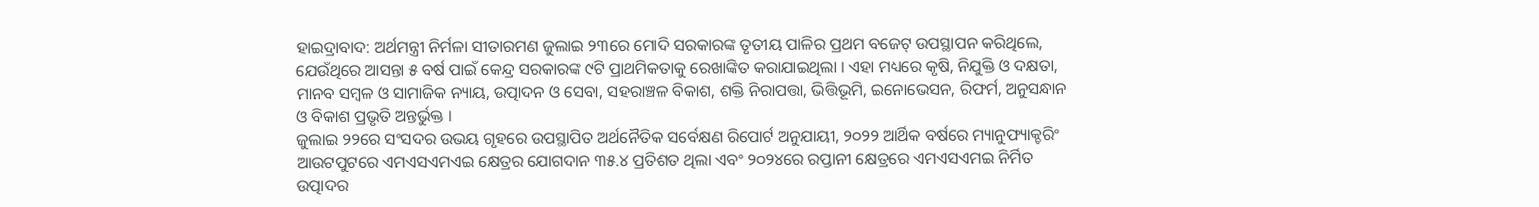ହାଇଦ୍ରାବାଦ: ଅର୍ଥମନ୍ତ୍ରୀ ନିର୍ମଳା ସୀତାରମଣ ଜୁଲାଇ ୨୩ରେ ମୋଦି ସରକାରଙ୍କ ତୃତୀୟ ପାଳିର ପ୍ରଥମ ବଜେଟ୍ ଉପସ୍ଥାପନ କରିଥିଲେ, ଯେଉଁଥିରେ ଆସନ୍ତା ୫ ବର୍ଷ ପାଇଁ କେନ୍ଦ୍ର ସରକାରଙ୍କ ୯ଟି ପ୍ରାଥମିକତାକୁ ରେଖାଙ୍କିତ କରାଯାଇଥିଲା । ଏହା ମଧ୍ୟରେ କୃଷି, ନିଯୁକ୍ତି ଓ ଦକ୍ଷତା, ମାନବ ସମ୍ବଳ ଓ ସାମାଜିକ ନ୍ୟାୟ, ଉତ୍ପାଦନ ଓ ସେବା, ସହରାଞ୍ଚଳ ବିକାଶ, ଶକ୍ତି ନିରାପତ୍ତା, ଭିତ୍ତିଭୂମି, ଇନୋଭେସନ, ରିଫର୍ମ, ଅନୁସନ୍ଧାନ ଓ ବିକାଶ ପ୍ରଭୃତି ଅନ୍ତର୍ଭୁକ୍ତ ।
ଜୁଲାଇ ୨୨ରେ ସଂସଦର ଉଭୟ ଗୃହରେ ଉପସ୍ଥାପିତ ଅର୍ଥନୈତିକ ସର୍ବେକ୍ଷଣ ରିପୋର୍ଟ ଅନୁଯାୟୀ, ୨୦୨୨ ଆର୍ଥିକ ବର୍ଷରେ ମ୍ୟାନୁଫ୍ୟାକ୍ଚରିଂ ଆଉଟପୁଟରେ ଏମଏସଏମଏଇ କ୍ଷେତ୍ରର ଯୋଗଦାନ ୩୫.୪ ପ୍ରତିଶତ ଥିଲା ଏବଂ ୨୦୨୪ରେ ରପ୍ତାନୀ କ୍ଷେତ୍ରରେ ଏମଏସଏମଇ ନିର୍ମିତ ଉତ୍ପାଦର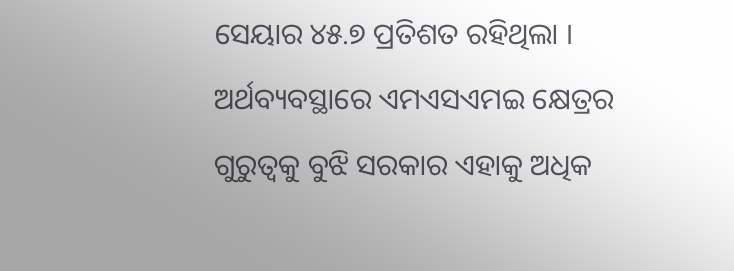ସେୟାର ୪୫.୭ ପ୍ରତିଶତ ରହିଥିଲା । ଅର୍ଥବ୍ୟବସ୍ଥାରେ ଏମଏସଏମଇ କ୍ଷେତ୍ରର ଗୁରୁତ୍ବକୁ ବୁଝି ସରକାର ଏହାକୁ ଅଧିକ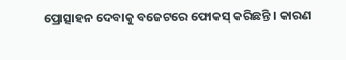ପ୍ରୋତ୍ସାହନ ଦେବାକୁ ବଜେଟରେ ଫୋକସ୍ କରିଛନ୍ତି । କାରଣ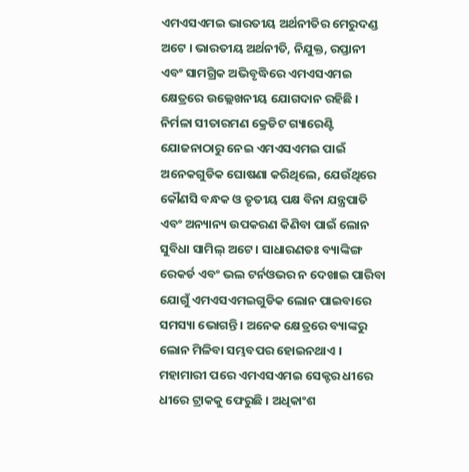ଏମଏସଏମଇ ଭାରତୀୟ ଅର୍ଥନୀତିର ମେରୁଦଣ୍ଡ ଅଟେ । ଭାରତୀୟ ଅର୍ଥନୀତି, ନିଯୁକ୍ତ, ରପ୍ତାନୀ ଏବଂ ସାମଗ୍ରିକ ଅଭିବୃଦ୍ଧିରେ ଏମଏସଏମଇ କ୍ଷେତ୍ରରେ ଉଲ୍ଲେଖନୀୟ ଯୋଗଦାନ ରହିଛି ।
ନିର୍ମଳା ସୀତାରମଣ କ୍ରେଡିଟ ଗ୍ୟାରେଣ୍ଟି ଯୋଜନାଠାରୁ ନେଇ ଏମଏସଏମଇ ପାଇଁ ଅନେକଗୁଡିକ ଘୋଷଣା କରିଥିଲେ, ଯେଉଁଥିରେ କୌଣସି ବନ୍ଧକ ଓ ତୃତୀୟ ପକ୍ଷ ବିନା ଯନ୍ତ୍ରପାତି ଏବଂ ଅନ୍ୟାନ୍ୟ ଉପକରଣ କିଣିବା ପାଇଁ ଲୋନ ସୁବିଧା ସାମିଲ୍ ଅଟେ । ସାଧାରଣତଃ ବ୍ୟାଙ୍କିଙ୍ଗ ରେକର୍ଡ ଏବଂ ଭଲ ଟର୍ନଓଭର ନ ଦେଖାଇ ପାରିବା ଯୋଗୁଁ ଏମଏସଏମଇଗୁଡିକ ଲୋନ ପାଇବାରେ ସମସ୍ୟା ଭୋଗନ୍ତି । ଅନେକ କ୍ଷେତ୍ରରେ ବ୍ୟାଙ୍କରୁ ଲୋନ ମିଳିବା ସମ୍ଭବପର ହୋଇନଥାଏ ।
ମହାମାରୀ ପରେ ଏମଏସଏମଇ ସେକ୍ଟର ଧୀରେ ଧୀରେ ଟ୍ରାକକୁ ଫେରୁଛି । ଅଧିକାଂଶ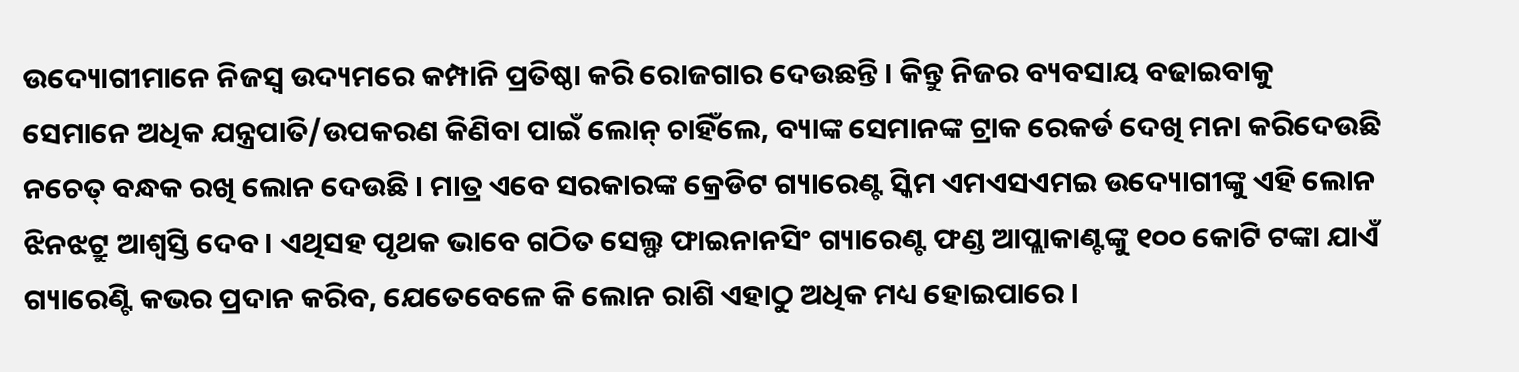ଉଦ୍ୟୋଗୀମାନେ ନିଜସ୍ବ ଉଦ୍ୟମରେ କମ୍ପାନି ପ୍ରତିଷ୍ଠା କରି ରୋଜଗାର ଦେଉଛନ୍ତି । କିନ୍ତୁ ନିଜର ବ୍ୟବସାୟ ବଢାଇବାକୁ ସେମାନେ ଅଧିକ ଯନ୍ତ୍ରପାତି/ଉପକରଣ କିଣିବା ପାଇଁ ଲୋନ୍ ଚାହିଁଲେ, ବ୍ୟାଙ୍କ ସେମାନଙ୍କ ଟ୍ରାକ ରେକର୍ଡ ଦେଖି ମନା କରିଦେଉଛି ନଚେତ୍ ବନ୍ଧକ ରଖି ଲୋନ ଦେଉଛି । ମାତ୍ର ଏବେ ସରକାରଙ୍କ କ୍ରେଡିଟ ଗ୍ୟାରେଣ୍ଟ ସ୍କିମ ଏମଏସଏମଇ ଉଦ୍ୟୋଗୀଙ୍କୁ ଏହି ଲୋନ ଝିନଝଟ୍ରୁ ଆଶ୍ବସ୍ତି ଦେବ । ଏଥିସହ ପୃଥକ ଭାବେ ଗଠିତ ସେଲ୍ଫ ଫାଇନାନସିଂ ଗ୍ୟାରେଣ୍ଟ ଫଣ୍ଡ ଆପ୍ଲାକାଣ୍ଟଙ୍କୁ ୧୦୦ କୋଟି ଟଙ୍କା ଯାଏଁ ଗ୍ୟାରେଣ୍ଟି କଭର ପ୍ରଦାନ କରିବ, ଯେତେବେଳେ କି ଲୋନ ରାଶି ଏହାଠୁ ଅଧିକ ମଧ୍ୟ ହୋଇପାରେ ।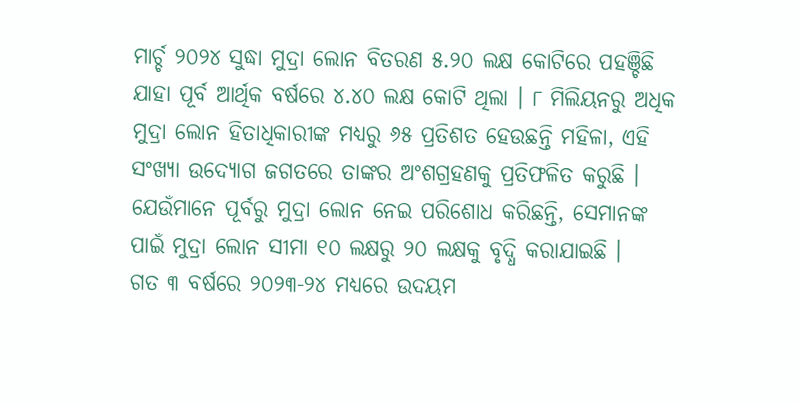ମାର୍ଚ୍ଚ ୨୦୨୪ ସୁଦ୍ଧା ମୁଦ୍ରା ଲୋନ ବିତରଣ ୫.୨୦ ଲକ୍ଷ କୋଟିରେ ପହଞ୍ଚିଛି ଯାହା ପୂର୍ବ ଆର୍ଥିକ ବର୍ଷରେ ୪.୪୦ ଲକ୍ଷ କୋଟି ଥିଲା । ୮ ମିଲିୟନରୁ ଅଧିକ ମୁଦ୍ରା ଲୋନ ହିତାଧିକାରୀଙ୍କ ମଧ୍ୟରୁ ୬୫ ପ୍ରତିଶତ ହେଉଛନ୍ତି ମହିଳା, ଏହି ସଂଖ୍ୟା ଉଦ୍ୟୋଗ ଜଗତରେ ତାଙ୍କର ଅଂଶଗ୍ରହଣକୁ ପ୍ରତିଫଳିତ କରୁଛି । ଯେଉଁମାନେ ପୂର୍ବରୁ ମୁଦ୍ରା ଲୋନ ନେଇ ପରିଶୋଧ କରିଛନ୍ତି, ସେମାନଙ୍କ ପାଇଁ ମୁଦ୍ରା ଲୋନ ସୀମା ୧୦ ଲକ୍ଷରୁ ୨୦ ଲକ୍ଷକୁ ବୃଦ୍ଧି କରାଯାଇଛି ।
ଗତ ୩ ବର୍ଷରେ ୨୦୨୩-୨୪ ମଧ୍ୟରେ ଉଦୟମ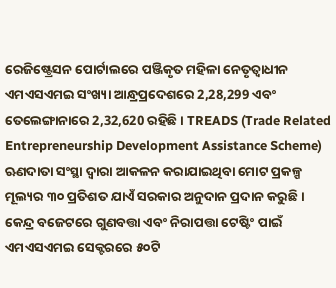ରେଜିଷ୍ଟ୍ରେସନ ପୋର୍ଟାଲରେ ପଞ୍ଜିକୃତ ମହିଳା ନେତୃତ୍ବାଧୀନ ଏମଏସଏମଇ ସଂଖ୍ୟା ଆନ୍ଧ୍ରପ୍ରଦେଶରେ 2,28,299 ଏବଂ ତେଲେଙ୍ଗାନାରେ 2,32,620 ରହିଛି । TREADS (Trade Related Entrepreneurship Development Assistance Scheme) ଋଣଦାତା ସଂସ୍ଥା ଦ୍ବାରା ଆକଳନ କରାଯାଇଥିବା ମୋଟ ପ୍ରକଳ୍ପ ମୂଲ୍ୟର ୩୦ ପ୍ରତିଶତ ଯାଏଁ ସରକାର ଅନୁଦାନ ପ୍ରଦାନ କରୁଛି ।
କେନ୍ଦ୍ର ବଜେଟରେ ଗୁଣବତ୍ତା ଏବଂ ନିରାପତ୍ତା ଟେଷ୍ଟିଂ ପାଇଁ ଏମଏସଏମଇ ସେକ୍ଟରରେ ୫୦ଟି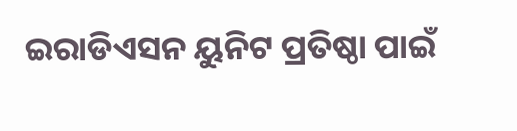ଇରାଡିଏସନ ୟୁନିଟ ପ୍ରତିଷ୍ଠା ପାଇଁ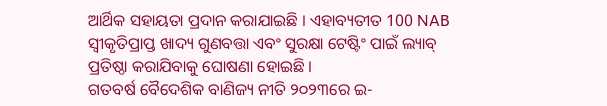ଆର୍ଥିକ ସହାୟତା ପ୍ରଦାନ କରାଯାଇଛି । ଏହାବ୍ୟତୀତ 100 NAB ସ୍ବୀକୃତିପ୍ରାପ୍ତ ଖାଦ୍ୟ ଗୁଣବତ୍ତା ଏବଂ ସୁରକ୍ଷା ଟେଷ୍ଟିଂ ପାଇଁ ଲ୍ୟାବ୍ ପ୍ରତିଷ୍ଠା କରାଯିବାକୁ ଘୋଷଣା ହୋଇଛି ।
ଗତବର୍ଷ ବୈଦେଶିକ ବାଣିଜ୍ୟ ନୀତି ୨୦୨୩ରେ ଇ-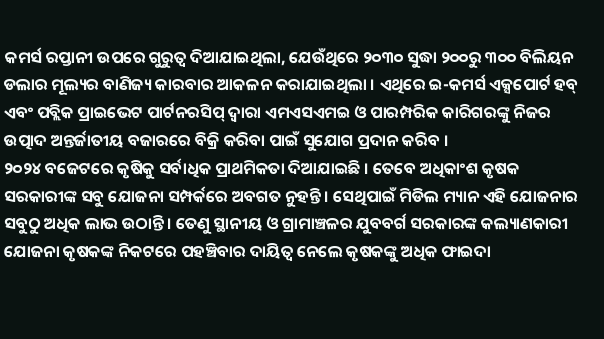କମର୍ସ ରପ୍ତାନୀ ଉପରେ ଗୁରୁତ୍ବ ଦିଆଯାଇଥିଲା, ଯେଉଁଥିରେ ୨୦୩୦ ସୁଦ୍ଧା ୨୦୦ରୁ ୩୦୦ ବିଲିୟନ ଡଲାର ମୂଲ୍ୟର ବାଣିଜ୍ୟ କାରବାର ଆକଳନ କରାଯାଇଥିଲା । ଏଥିରେ ଇ-କମର୍ସ ଏକ୍ସପୋର୍ଟ ହବ୍ ଏବଂ ପବ୍ଲିକ ପ୍ରାଇଭେଟ ପାର୍ଟନରସିପ୍ ଦ୍ବାରା ଏମଏସଏମଇ ଓ ପାରମ୍ପରିକ କାରିଗରଙ୍କୁ ନିଜର ଉତ୍ପାଦ ଅନ୍ତର୍ଜାତୀୟ ବଜାରରେ ବିକ୍ରି କରିବା ପାଇଁ ସୁଯୋଗ ପ୍ରଦାନ କରିବ ।
୨୦୨୪ ବଜେଟରେ କୃଷିକୁ ସର୍ବାଧିକ ପ୍ରାଥମିକତା ଦିଆଯାଇଛି । ତେବେ ଅଧିକାଂଶ କୃଷକ ସରକାରୀଙ୍କ ସବୁ ଯୋଜନା ସମ୍ପର୍କରେ ଅବଗତ ନୁହନ୍ତି । ସେଥିପାଇଁ ମିଡିଲ ମ୍ୟାନ ଏହି ଯୋଜନାର ସବୁଠୁ ଅଧିକ ଲାଭ ଉଠାନ୍ତି । ତେଣୁ ସ୍ଥାନୀୟ ଓ ଗ୍ରାମାଞ୍ଚଳର ଯୁବବର୍ଗ ସରକାରଙ୍କ କଲ୍ୟାଣକାରୀ ଯୋଜନା କୃଷକଙ୍କ ନିକଟରେ ପହଞ୍ଚିବାର ଦାୟିତ୍ବ ନେଲେ କୃଷକଙ୍କୁ ଅଧିକ ଫାଇଦା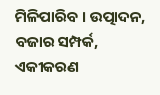ମିଳିପାରିବ । ଉତ୍ପାଦନ, ବଜାର ସମ୍ପର୍କ, ଏକୀକରଣ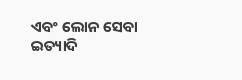ଏବଂ ଲୋନ ସେବା ଇତ୍ୟାଦି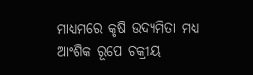ମାଧ୍ୟମରେ କୃଷି ଉଦ୍ୟମିତା ମଧ୍ୟ ଆଂଶିକ ରୂପେ ଚକ୍ରୀୟ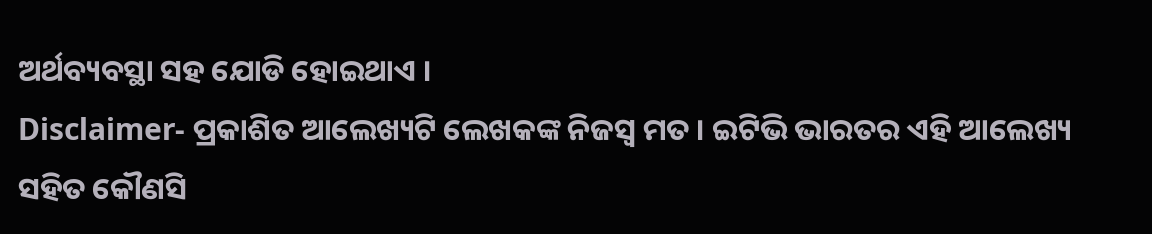ଅର୍ଥବ୍ୟବସ୍ଥା ସହ ଯୋଡି ହୋଇଥାଏ ।
Disclaimer- ପ୍ରକାଶିତ ଆଲେଖ୍ୟଟି ଲେଖକଙ୍କ ନିଜସ୍ବ ମତ । ଇଟିଭି ଭାରତର ଏହି ଆଲେଖ୍ୟ ସହିତ କୌଣସି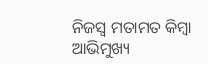ନିଜସ୍ବ ମତାମତ କିମ୍ବା ଆଭିମୁଖ୍ୟ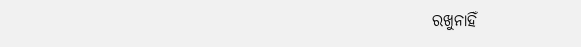ରଖୁନାହିଁ